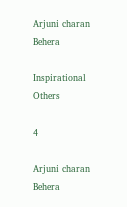Arjuni charan Behera

Inspirational Others

4

Arjuni charan Behera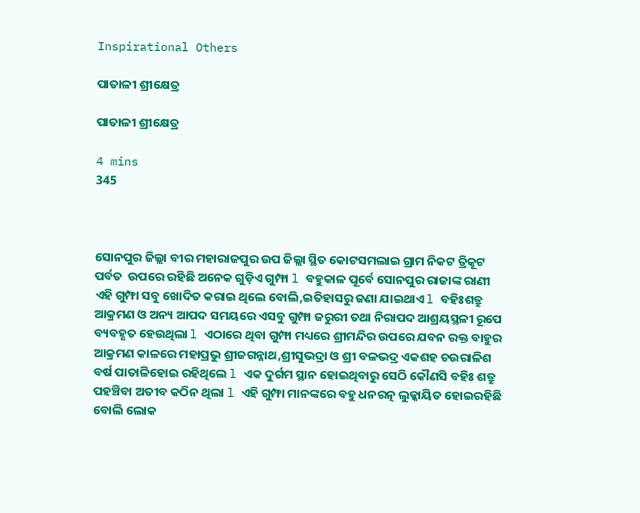Inspirational Others

ପାତାଳୀ ଶ୍ରୀକ୍ଷେତ୍ର

ପାତାଳୀ ଶ୍ରୀକ୍ଷେତ୍ର

4 mins
345



ସୋନପୁର ଜିଲ୍ଲା ବୀର ମହାରାଜପୁର ଉପ ଜିଲ୍ଲା ସ୍ଥିତ କୋଟସମଲାଇ ଗ୍ରାମ ନିକଟ ତ୍ରିକୂଟ ପର୍ବତ  ଉପରେ ରହିଛି ଅନେକ ଗୁଡ଼ିଏ ଗୁମ୍ଫା l ବହୁକାଳ ପୂର୍ବେ ସୋନପୁର ରାଜାଙ୍କ ରାଣୀ ଏହି ଗୁମ୍ଫା ସବୁ ଖୋଦିତ କରାଇ ଥିଲେ ବୋଲି,ଇତିହାସରୁ ଜଣା ଯାଇଥାଏ l ବହିଃଶତ୍ରୁ ଆକ୍ରମଣ ଓ ଅନ୍ୟ ଆପଦ ସମୟରେ ଏସବୁ ଗୁମ୍ଫା ଜରୁରୀ ତଥା ନିରାପଦ ଆଶ୍ରୟସ୍ଥଳୀ ରୂପେ ବ୍ୟବହୃତ ହେଉଥିଲା l ଏଠାରେ ଥିବା ଗୁମ୍ଫା ମଧ୍ୟରେ ଶ୍ରୀମନ୍ଦିର ଉପରେ ଯବନ ରକ୍ତ ବାହୁର ଆକ୍ରମଣ କାଳରେ ମହାପ୍ରଭୁ ଶ୍ରୀଜଗନ୍ନାଥ,ଶ୍ରୀସୁଭଦ୍ରା ଓ ଶ୍ରୀ ବଳଭଦ୍ର ଏକଶହ ଚଉରାଳିଶ ବର୍ଷ ପାତାଳିହୋଇ ରହିଥିଲେ l ଏକ ଦୁର୍ଗମ ସ୍ଥାନ ହୋଇଥିବାରୁ ସେଠି କୌଣସି ବହିଃ ଶତ୍ରୁ ପହଞ୍ଚିବା ଅତୀବ କଠିନ ଥିଲା l ଏହି ଗୁମ୍ଫା ମାନଙ୍କରେ ବହୁ ଧନରତ୍ନ ଲୁକ୍କାୟିତ ହୋଇରହିଛି ବୋଲି ଲୋକ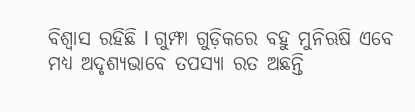ବିଶ୍ୱାସ ରହିଛି l ଗୁମ୍ଫା ଗୁଡ଼ିକରେ ବହୁ ମୁନିଋଷି ଏବେ ମଧ୍ୟ ଅଦୃଶ୍ୟଭାବେ ତପସ୍ୟା ରତ ଅଛନ୍ତି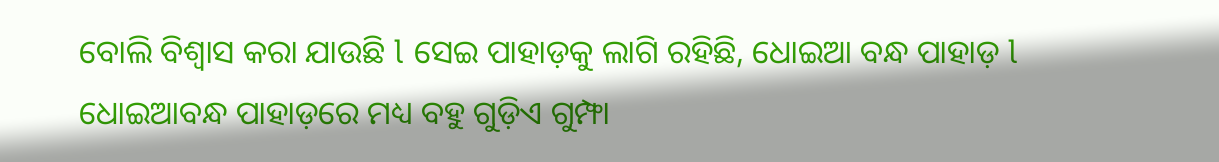ବୋଲି ବିଶ୍ୱାସ କରା ଯାଉଛି l ସେଇ ପାହାଡ଼କୁ ଲାଗି ରହିଛି, ଧୋଇଆ ବନ୍ଧ ପାହାଡ଼ l ଧୋଇଆବନ୍ଧ ପାହାଡ଼ରେ ମଧ୍ୟ ବହୁ ଗୁଡ଼ିଏ ଗୁମ୍ଫା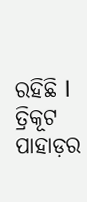ରହିଛି l ତ୍ରିକୂଟ ପାହାଡ଼ର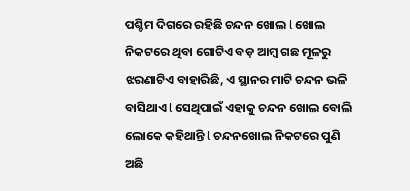ପଶ୍ଚିମ ଦିଗରେ ରହିଛି ଚନ୍ଦନ ଖୋଲ l ଖୋଲ ନିକଟରେ ଥିବା ଗୋଟିଏ ବଡ଼ ଆମ୍ବ ଗଛ ମୂଳରୁ ଝରଣାଟିଏ ବାହାରିଛି, ଏ ସ୍ଥାନର ମାଟି ଚନ୍ଦନ ଭଳି ବାସିଥାଏ l ସେଥିପାଇଁ ଏହାକୁ ଚନ୍ଦନ ଖୋଲ ବୋଲି ଲୋକେ କହିଥାନ୍ତି l ଚନ୍ଦନଖୋଲ ନିକଟରେ ପୁଣି ଅଛି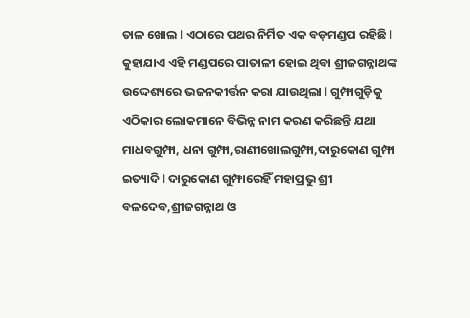ତାଳ ଖୋଲ l ଏଠାରେ ପଥର ନିର୍ମିତ ଏକ ବଡ଼ମଣ୍ଡପ ରହିଛି l କୁହାଯାଏ ଏହି ମଣ୍ଡପରେ ପାତାଳୀ ହୋଇ ଥିବା ଶ୍ରୀଜଗନ୍ନାଥଙ୍କ ଉଦ୍ଦେଶ୍ୟରେ ଭଜନକୀର୍ତ୍ତନ କରା ଯାଉଥିଲା l ଗୁମ୍ଫାଗୁଡ଼ିକୁ ଏଠିକାର ଲୋକମାନେ ବିଭିନ୍ନ ନାମ କରଣ କରିଛନ୍ତି ଯଥା ମାଧବଗୁମ୍ଫା, ଧନା ଗୁମ୍ଫା,ରାଣୀଖୋଲଗୁମ୍ଫା,ଦାରୁକୋଣ ଗୁମ୍ଫା ଇତ୍ୟାଦି l ଦାରୁକୋଣ ଗୁମ୍ଫାରେହିଁ ମହାପ୍ରଭୁ ଶ୍ରୀ ବଳଦେବ,ଶ୍ରୀଜଗନ୍ନାଥ ଓ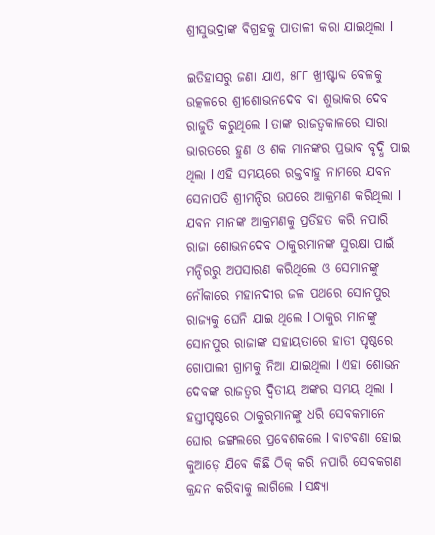ଶ୍ରୀସୁଭଦ୍ରାଙ୍କ ବିଗ୍ରହକୁ ପାତାଳୀ କରା ଯାଇଥିଲା l

ଇତିହାସରୁ ଜଣା ଯାଏ, ୫୮୮ ଖ୍ରୀଷ୍ଟାବ୍ଦ ବେଳକୁ ଉତ୍କଳରେ ଶ୍ରୀଶୋଭନଦେବ ବା ଶୁଭାକର ଦେବ ରାଜୁତି କରୁଥିଲେ l ତାଙ୍କ ରାଜତ୍ୱକାଳରେ ସାରା ଭାରତରେ ହୁଣ ଓ ଶକ ମାନଙ୍କର ପ୍ରଭାବ ବୃଦ୍ଧି ପାଇ ଥିଲା l ଏହି ସମୟରେ ରକ୍ତବାହୁ ନାମରେ ଯବନ ସେନାପତି ଶ୍ରୀମନ୍ଦିର ଉପରେ ଆକ୍ରମଣ କରିଥିଲା l ଯବନ ମାନଙ୍କ ଆକ୍ରମଣକୁ ପ୍ରତିହତ କରି ନପାରି ରାଜା ଶୋଭନଦେବ ଠାକୁରମାନଙ୍କ ସୁରକ୍ଷା ପାଇଁ ମନ୍ଦିରରୁ ଅପସାରଣ କରିଥିଲେ ଓ ସେମାନଙ୍କୁ ନୌକାରେ ମହାନଦୀର ଜଳ ପଥରେ ସୋନପୁର ରାଜ୍ୟକୁ ଘେନି ଯାଇ ଥିଲେ l ଠାକୁର ମାନଙ୍କୁ ସୋନପୁର ରାଜାଙ୍କ ସହାୟତାରେ ହାତୀ ପୃଷ୍ଠରେ ଗୋପାଲୀ ଗ୍ରାମକୁ ନିଆ ଯାଇଥିଲା l ଏହା ଶୋଭନ ଦେବଙ୍କ ରାଜତ୍ୱର ଦ୍ୱିତୀୟ ଅଙ୍କର ସମୟ ଥିଲା l ହସ୍ତୀପୃଷ୍ଠରେ ଠାକୁରମାନଙ୍କୁ ଧରି ସେବକମାନେ ଘୋର ଜଙ୍ଗଲରେ ପ୍ରବେଶକଲେ l ବାଟବଣା ହୋଇ କୁଆଡ଼େ ଯିବେ କିଛି ଠିକ୍ କରି ନପାରି ସେବକଗଣ କ୍ରନ୍ଦନ କରିବାକୁ ଲାଗିଲେ l ସନ୍ଧ୍ୟା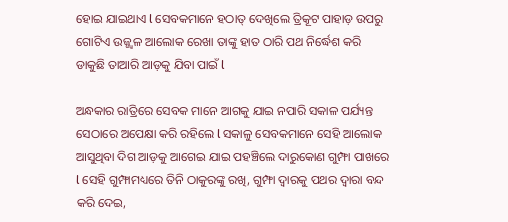ହୋଇ ଯାଇଥାଏ l ସେବକମାନେ ହଠାତ୍ ଦେଖିଲେ ତ୍ରିକୂଟ ପାହାଡ଼ ଉପରୁ ଗୋଟିଏ ଉଜ୍ଜ୍ୱଳ ଆଲୋକ ରେଖା ତାଙ୍କୁ ହାତ ଠାରି ପଥ ନିର୍ଦ୍ଧେଶ କରି ଡାକୁଛି ତାଆରି ଆଡ଼କୁ ଯିବା ପାଇଁ l

ଅନ୍ଧକାର ରାତ୍ରିରେ ସେବକ ମାନେ ଆଗକୁ ଯାଇ ନପାରି ସକାଳ ପର୍ଯ୍ୟନ୍ତ ସେଠାରେ ଅପେକ୍ଷା କରି ରହିଲେ l ସକାଳୁ ସେବକମାନେ ସେହି ଆଲୋକ ଆସୁଥିବା ଦିଗ ଆଡ଼କୁ ଆଗେଇ ଯାଇ ପହଞ୍ଚିଲେ ଦାରୁକୋଣ ଗୁମ୍ଫା ପାଖରେ l ସେହି ଗୁମ୍ଫାମଧ୍ୟରେ ତିନି ଠାକୁରଙ୍କୁ ରଖି, ଗୁମ୍ଫା ଦ୍ୱାରକୁ ପଥର ଦ୍ୱାରା ବନ୍ଦ କରି ଦେଇ,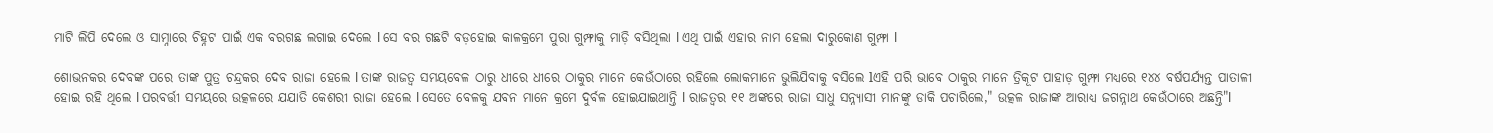ମାଟି ଲିପି ଦେଲେ ଓ ସାମ୍ନାରେ ଚିହ୍ନଟ ପାଇଁ ଏକ ବରଗଛ ଲଗାଇ ଦେଲେ l ସେ ବର ଗଛଟି ବଡ଼ହୋଇ କାଳକ୍ରମେ ପୁରା ଗୁମ୍ଫାକୁ ମାଡ଼ି ବସିଥିଲା l ଏଥି ପାଇଁ ଏହାର ନାମ ହେଲା ଦାରୁକୋଣ ଗୁମ୍ଫା l

ଶୋଭନକର ଦେବଙ୍କ ପରେ ତାଙ୍କ ପୁତ୍ର ଚନ୍ଦ୍ରକର ଦେବ ରାଜା ହେଲେ l ତାଙ୍କ ରାଜତ୍ୱ ସମୟବେଳ ଠାରୁ ଧୀରେ ଧୀରେ ଠାକୁର ମାନେ କେଉଁଠାରେ ରହିଲେ ଲୋକମାନେ ଭୁଲିଯିବାକୁ ବସିଲେ lଏହି ପରି ଭାବେ ଠାକୁର ମାନେ ତ୍ରିକୂଟ ପାହାଡ଼ ଗୁମ୍ଫା ମଧ୍ୟରେ ୧୪୪ ବର୍ଷପର୍ଯ୍ୟନ୍ତ ପାତାଳୀ ହୋଇ ରହି ଥିଲେ l ପରବର୍ତ୍ତୀ ସମୟରେ ଉତ୍କଳରେ ଯଯାତି କେଶରୀ ରାଜା ହେଲେ l ସେତେ ବେଳକୁ ଯବନ ମାନେ କ୍ରମେ ଦୁର୍ବଳ ହୋଇଯାଇଥାନ୍ତି l ରାଜତ୍ୱର ୧୧ ଅଙ୍କରେ ରାଜା ସାଧୁ ସନ୍ନ୍ୟାସୀ ମାନଙ୍କୁ ଡାକି ପଚାରିଲେ," ଉତ୍କଳ ରାଜାଙ୍କ ଆରାଧ୍ୟ ଜଗନ୍ନାଥ କେଉଁଠାରେ ଅଛନ୍ତି"l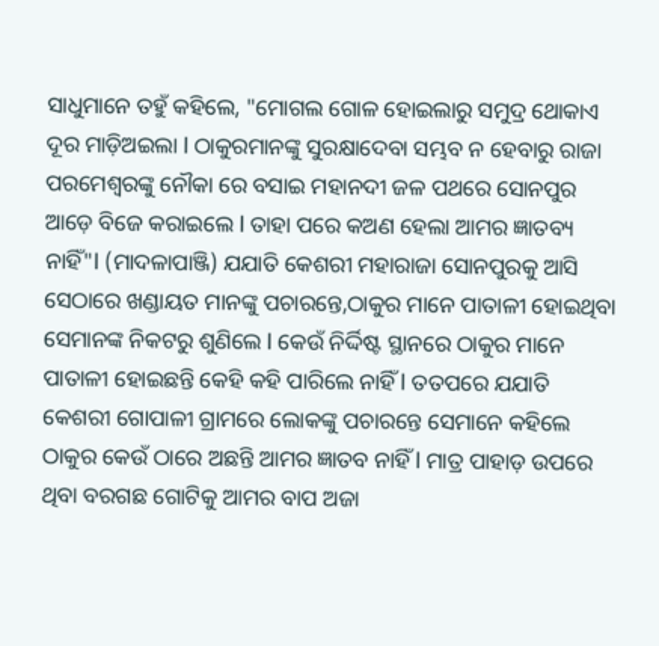ସାଧୁମାନେ ତହୁଁ କହିଲେ, "ମୋଗଲ ଗୋଳ ହୋଇଲାରୁ ସମୁଦ୍ର ଥୋକାଏ ଦୂର ମାଡ଼ିଅଇଲା l ଠାକୁରମାନଙ୍କୁ ସୁରକ୍ଷାଦେବା ସମ୍ଭବ ନ ହେବାରୁ ରାଜା ପରମେଶ୍ୱରଙ୍କୁ ନୌକା ରେ ବସାଇ ମହାନଦୀ ଜଳ ପଥରେ ସୋନପୁର ଆଡ଼େ ବିଜେ କରାଇଲେ l ତାହା ପରେ କଅଣ ହେଲା ଆମର ଜ୍ଞାତବ୍ୟ ନାହିଁ"l (ମାଦଳାପାଞ୍ଜି) ଯଯାତି କେଶରୀ ମହାରାଜା ସୋନପୁରକୁ ଆସି ସେଠାରେ ଖଣ୍ଡାୟତ ମାନଙ୍କୁ ପଚାରନ୍ତେ,ଠାକୁର ମାନେ ପାତାଳୀ ହୋଇଥିବା ସେମାନଙ୍କ ନିକଟରୁ ଶୁଣିଲେ l କେଉଁ ନିର୍ଦ୍ଦିଷ୍ଟ ସ୍ଥାନରେ ଠାକୁର ମାନେ ପାତାଳୀ ହୋଇଛନ୍ତି କେହି କହି ପାରିଲେ ନାହିଁ l ତତପରେ ଯଯାତି କେଶରୀ ଗୋପାଳୀ ଗ୍ରାମରେ ଲୋକଙ୍କୁ ପଚାରନ୍ତେ ସେମାନେ କହିଲେ ଠାକୁର କେଉଁ ଠାରେ ଅଛନ୍ତି ଆମର ଜ୍ଞାତବ ନାହିଁ l ମାତ୍ର ପାହାଡ଼ ଉପରେ ଥିବା ବରଗଛ ଗୋଟିକୁ ଆମର ବାପ ଅଜା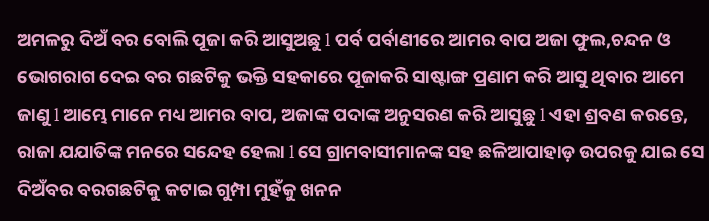ଅମଳରୁ ଦିଅଁ ବର ବୋଲି ପୂଜା କରି ଆସୁଅଛୁ l ପର୍ବ ପର୍ବାଣୀରେ ଆମର ବାପ ଅଜା ଫୁଲ,ଚନ୍ଦନ ଓ ଭୋଗରାଗ ଦେଇ ବର ଗଛଟିକୁ ଭକ୍ତି ସହକାରେ ପୂଜାକରି ସାଷ୍ଟାଙ୍ଗ ପ୍ରଣାମ କରି ଆସୁ ଥିବାର ଆମେ ଜାଣୁ l ଆମ୍ଭେ ମାନେ ମଧ୍ୟ ଆମର ବାପ, ଅଜାଙ୍କ ପଦାଙ୍କ ଅନୁସରଣ କରି ଆସୁଛୁ l ଏହା ଶ୍ରବଣ କରନ୍ତେ, ରାଜା ଯଯାତିଙ୍କ ମନରେ ସନ୍ଦେହ ହେଲା l ସେ ଗ୍ରାମବାସୀମାନଙ୍କ ସହ ଛଳିଆପାହାଡ଼ ଉପରକୁ ଯାଇ ସେ ଦିଅଁବର ବରଗଛଟିକୁ କଟାଇ ଗୁମ୍ପା ମୁହଁକୁ ଖନନ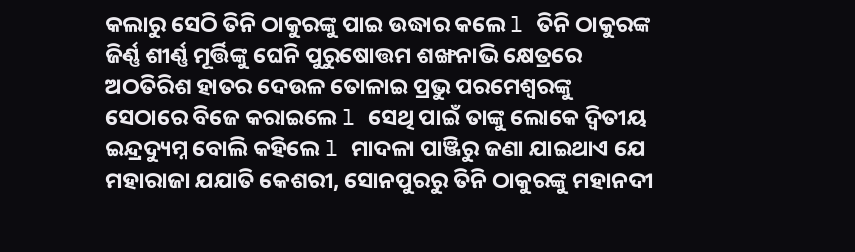କଲାରୁ ସେଠି ତିନି ଠାକୁରଙ୍କୁ ପାଇ ଉଦ୍ଧାର କଲେ l ତିନି ଠାକୁରଙ୍କ ଜିର୍ଣ୍ଣ ଶୀର୍ଣ୍ଣ ମୂର୍ତ୍ତିଙ୍କୁ ଘେନି ପୁରୁଷୋତ୍ତମ ଶଙ୍ଖନାଭି କ୍ଷେତ୍ରରେ ଅଠତିରିଶ ହାତର ଦେଉଳ ତୋଳାଇ ପ୍ରଭୁ ପରମେଶ୍ୱରଙ୍କୁ ସେଠାରେ ବିଜେ କରାଇଲେ l ସେଥି ପାଇଁ ତାଙ୍କୁ ଲୋକେ ଦ୍ୱିତୀୟ ଇନ୍ଦ୍ରଦ୍ୟୁମ୍ନ ବୋଲି କହିଲେ l ମାଦଳା ପାଞ୍ଜିରୁ ଜଣା ଯାଇଥାଏ ଯେ ମହାରାଜା ଯଯାତି କେଶରୀ, ସୋନପୁରରୁ ତିନି ଠାକୁରଙ୍କୁ ମହାନଦୀ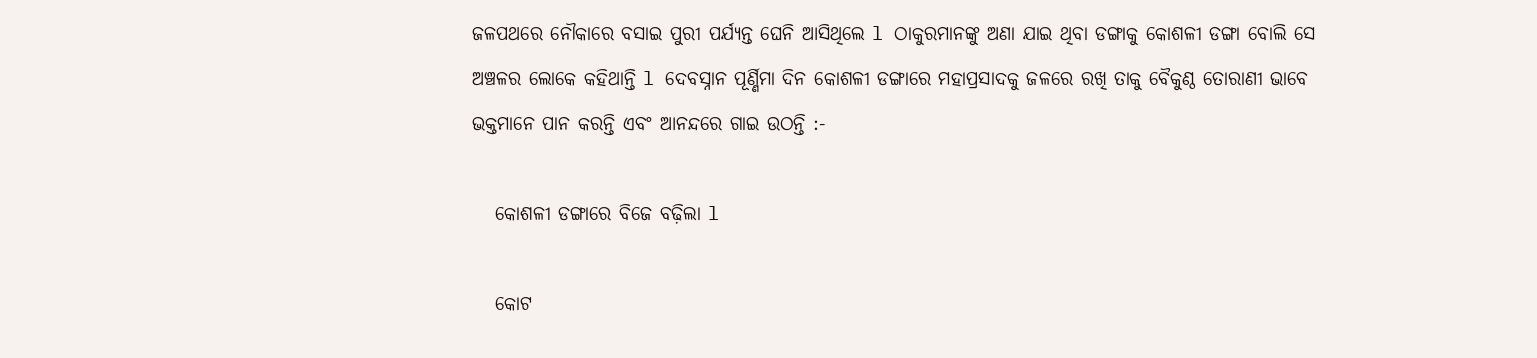ଜଳପଥରେ ନୌକାରେ ବସାଇ ପୁରୀ ପର୍ଯ୍ୟନ୍ତ ଘେନି ଆସିଥିଲେ l ଠାକୁରମାନଙ୍କୁ ଅଣା ଯାଇ ଥିବା ଡଙ୍ଗାକୁ କୋଶଳୀ ଡଙ୍ଗା ବୋଲି ସେ ଅଞ୍ଚଳର ଲୋକେ କହିଥାନ୍ତି l ଦେବସ୍ନାନ ପୂର୍ଣ୍ଣିମା ଦିନ କୋଶଳୀ ଡଙ୍ଗାରେ ମହାପ୍ରସାଦକୁ ଜଳରେ ରଖି ତାକୁ ବୈକୁଣ୍ଠ ତୋରାଣୀ ଭାବେ ଭକ୍ତମାନେ ପାନ କରନ୍ତି ଏବଂ ଆନନ୍ଦରେ ଗାଇ ଉଠନ୍ତି :-

   କୋଶଳୀ ଡଙ୍ଗାରେ ବିଜେ ବଢ଼ିଲା l

   କୋଟ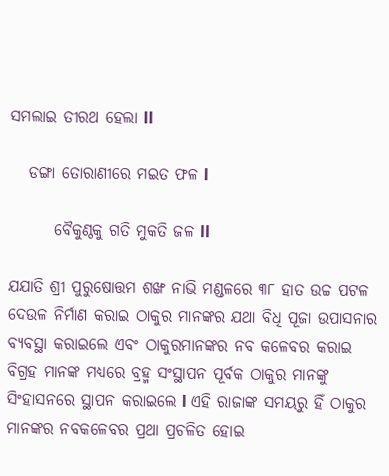ସମଲାଇ ତୀରଥ ହେଲା ll

   ଡଙ୍ଗା ତୋରାଣୀରେ ମଇତ ଫଳ l

       ବୈକୁଣ୍ଠକୁ ଗତି ମୁକତି ଜଳ ll

ଯଯାତି ଶ୍ରୀ ପୁରୁଷୋତ୍ତମ ଶଙ୍ଖ ନାଭି ମଣ୍ଡଳରେ ୩୮ ହାତ ଉଚ୍ଚ ପଟଳ ଦେଉଳ ନିର୍ମାଣ କରାଇ ଠାକୁର ମାନଙ୍କର ଯଥା ବିଧି ପୂଜା ଉପାସନାର ବ୍ୟବସ୍ଥା କରାଇଲେ ଏବଂ ଠାକୁରମାନଙ୍କର ନବ କଳେବର କରାଇ ବିଗ୍ରହ ମାନଙ୍କ ମଧ୍ୟରେ ବ୍ରହ୍ମ ସଂସ୍ଥାପନ ପୂର୍ବକ ଠାକୁର ମାନଙ୍କୁ ସିଂହାସନରେ ସ୍ଥାପନ କରାଇଲେ l ଏହି ରାଜାଙ୍କ ସମୟରୁ ହିଁ ଠାକୁର ମାନଙ୍କର ନବକଳେବର ପ୍ରଥା ପ୍ରଚଳିତ ହୋଇ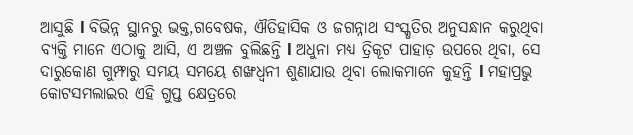ଆସୁଛି l ବିଭିନ୍ନ ସ୍ଥାନରୁ ଭକ୍ତ,ଗବେଷକ, ଐତିହାସିକ ଓ ଜଗନ୍ନାଥ ସଂସ୍କୃତିର ଅନୁସନ୍ଧାନ କରୁଥିବା ବ୍ୟକ୍ତି ମାନେ ଏଠାକୁ ଆସି, ଏ ଅଞ୍ଚଳ ବୁଲିଛନ୍ତି l ଅଧୁନା ମଧ୍ୟ ତ୍ରିକୂଟ ପାହାଡ଼ ଉପରେ ଥିବା, ସେ ଦାରୁକୋଣ ଗୁମ୍ଫାରୁ ସମୟ ସମୟେ ଶଙ୍ଖଧ୍ଵନୀ ଶୁଣାଯାଉ ଥିବା ଲୋକମାନେ କୁହନ୍ତି l ମହାପ୍ରଭୁ କୋଟସମଲାଇର ଏହି ଗୁପ୍ତ କ୍ଷେତ୍ରରେ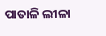ପାତାଳି ଲୀଳା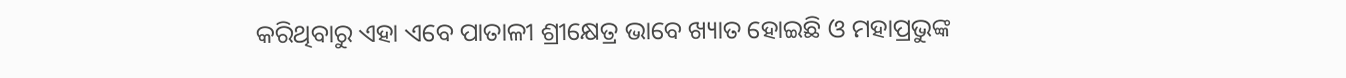କରିଥିବାରୁ ଏହା ଏବେ ପାତାଳୀ ଶ୍ରୀକ୍ଷେତ୍ର ଭାବେ ଖ୍ୟାତ ହୋଇଛି ଓ ମହାପ୍ରଭୁଙ୍କ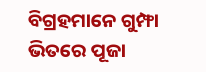ବିଗ୍ରହମାନେ ଗୁମ୍ଫା ଭିତରେ ପୂଜା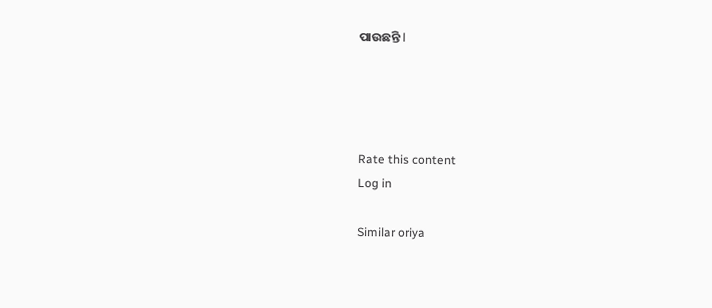ପାଉଛନ୍ତି l




Rate this content
Log in

Similar oriya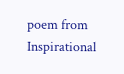poem from Inspirational